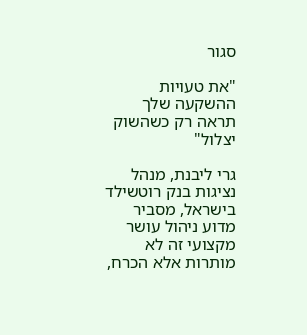סגור

"את טעויות ההשקעה שלך תראה רק כשהשוק יצלול"

גרי ליבנת, מנהל נציגות בנק רוטשילד בישראל, מסביר מדוע ניהול עושר מקצועי זה לא מותרות אלא הכרח,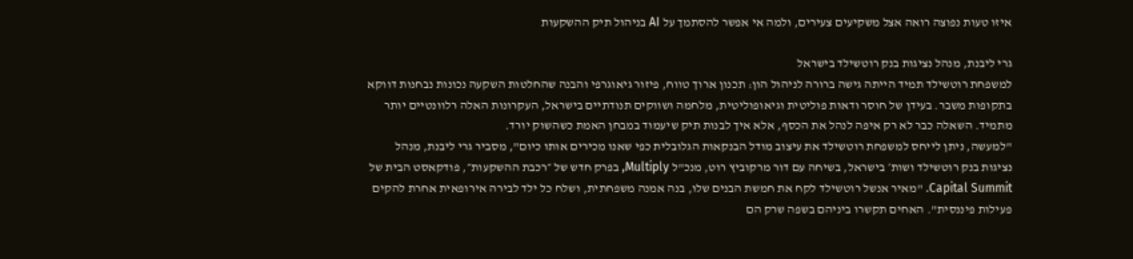איזו טעות נפוצה רואה אצל משקיעים צעירים, ולמה אי אפשר להסתמך על AI בניהול תיק ההשקעות

גרי ליבנת, מנהל נציגות בנק רוטשילד בישראל
למשפחת רוטשילד תמיד הייתה גישה ברורה לניהול הון: תכנון ארוך טווח, פיזור גיאוגרפי והבנה שהחלטות השקעה נכונות נבחנות דווקא בתקופות משבר. בעידן של חוסר ודאות פוליטית וגיאופוליטית, מלחמה ושווקים תנודתיים בישראל, העקרונות האלה רלוונטיים יותר מתמיד. השאלה כבר לא רק איפה לנהל את הכסף, אלא איך לבנות תיק שיעמוד במבחן האמת כשהשוק יורד.
"למעשה, ניתן לייחס למשפחת רוטשילד את עיצוב מודל הבנקאות הגלובלית כפי שאנו מכירים אותו כיום", מסביר גרי ליבנת, מנהל נציגות בנק רוטשילד ושות׳ בישראל, בשיחה עם דור מרקוביץ רוט, מנכ"ל Multiply, בפרק חדש של ״רכבת ההשקעות״, פודקאסט הבית של Capital Summit. "מאיר אנשל רוטשילד לקח את חמשת הבנים שלו, בנה אמנה משפחתית, ושלח כל ילד לבירה אירופאית אחרת להקים פעילות פיננסית". האחים תקשרו ביניהם בשפה שרק הם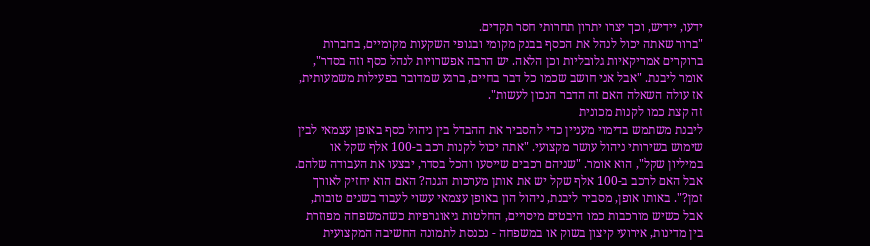ידעו, יידיש, וכך יצרו יתרון תחרותי חסר תקדים.
"ברור שאתה יכול לנהל את הכסף בבנק מקומי ובגופי השקעות מקומיים, בחברות ברוקרים אמריקאיות גלובליות וכן הלאה. יש הרבה אפשרויות לנהל כסף וזה בסדר", אומר ליבנת. "אבל אני חושב שכמו כל דבר בחיים, ברגע שמדובר בפעילות משמעותית, אז עולה השאלה האם זה הדבר הנכון לעשות".
זה קצת כמו לקנות מכונית
ליבנת משתמש בדימוי מעניין כדי להסביר את ההבדל בין ניהול כסף באופן עצמאי לבין שימוש בשירותי ניהול עושר מקצועי. "אתה יכול לקנות רכב ב-100 אלף שקל או במיליון שקל", הוא אומר. "שניהם רכבים שייסעו והכל בסדר, יבצעו את העבודה שלהם. אבל האם לרכב ב-100 אלף שקל יש את אותן מערכות הגנה? האם הוא יחזיק לאורך זמן?". באותו אופן, מסביר ליבנת, ניהול הון באופן עצמאי עשוי לעבוד בשנים טובות, אבל כשיש מורכבות כמו היבטים מיסויים, החלטות גיאוגרפיות כשהמשפחה מפוזרת בין מדינות, אירועי קיצון בשוק או במשפחה - נכנסת לתמונה החשיבה המקצועית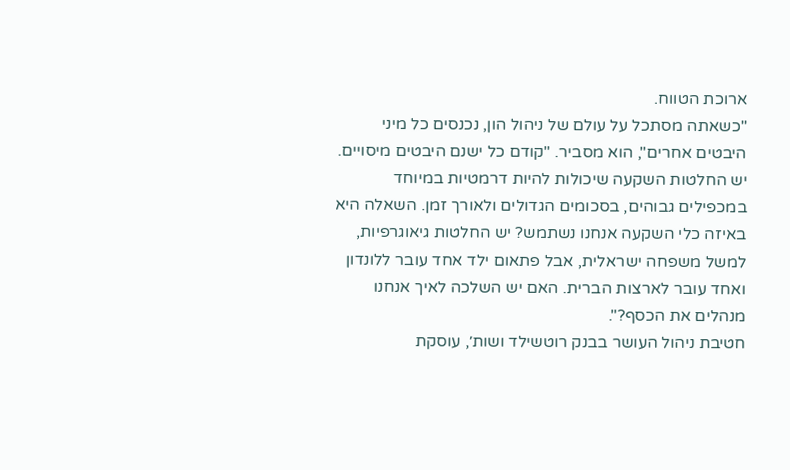ארוכת הטווח.
"כשאתה מסתכל על עולם של ניהול הון, נכנסים כל מיני היבטים אחרים", הוא מסביר. "קודם כל ישנם היבטים מיסויים. יש החלטות השקעה שיכולות להיות דרמטיות במיוחד במכפילים גבוהים, בסכומים הגדולים ולאורך זמן. השאלה היא באיזה כלי השקעה אנחנו נשתמש? יש החלטות גיאוגרפיות, למשל משפחה ישראלית, אבל פתאום ילד אחד עובר ללונדון ואחד עובר לארצות הברית. האם יש השלכה לאיך אנחנו מנהלים את הכסף?".
חטיבת ניהול העושר בבנק רוטשילד ושות׳, עוסקת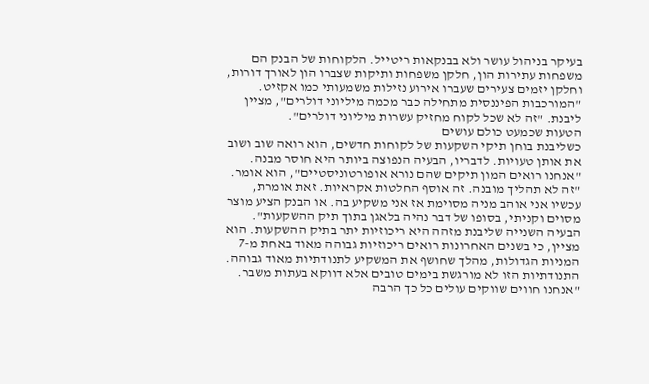בעיקר בניהול עושר ולא בבנקאות ריטייל. הלקוחות של הבנק הם משפחות עתירות הון, חלקן משפחות ותיקות שצברו הון לאורך דורות, וחלקן יזמים צעירים שעברו אירוע נזילות משמעותי כמו אקזיט. "המורכבות הפיננסית מתחילה כבר מכמה מיליוני דולרים", מציין ליבנת. "זה לא שכל לקוח מחזיק עשרות מיליוני דולרים".
הטעות שכמעט כולם עושים
כשליבנת בוחן תיקי השקעות של לקוחות חדשים, הוא רואה שוב ושוב את אותן טעויות. לדבריו, הבעיה הנפוצה ביותר היא חוסר מבנה. "אנחנו רואים המון תיקים שהם נורא אופורטוניסטיים", הוא אומר. "זה לא תהליך מובנה. זה אוסף החלטות אקראיות. זאת אומרת, עכשיו אני אוהב מניה מסוימת אז אני משקיע בה. או הבנק הציע מוצר מסוים וקניתי, בסופו של דבר נהיה בלאגן בתוך תיק ההשקעות".
הבעיה השנייה שליבנת מזהה היא ריכוזיות יתר בתיק ההשקעות. הוא מציין, כי בשנים האחרונות רואים ריכוזיות גבוהה מאוד באחת מ-7 המניות הגדולות, מהלך שחושף את המשקיע לתנודתיות מאוד גבוהה. התנודתיות הזו לא מורגשת בימים טובים אלא דווקא בעתות משבר. "אנחנו חווים שווקים עולים כל כך הרבה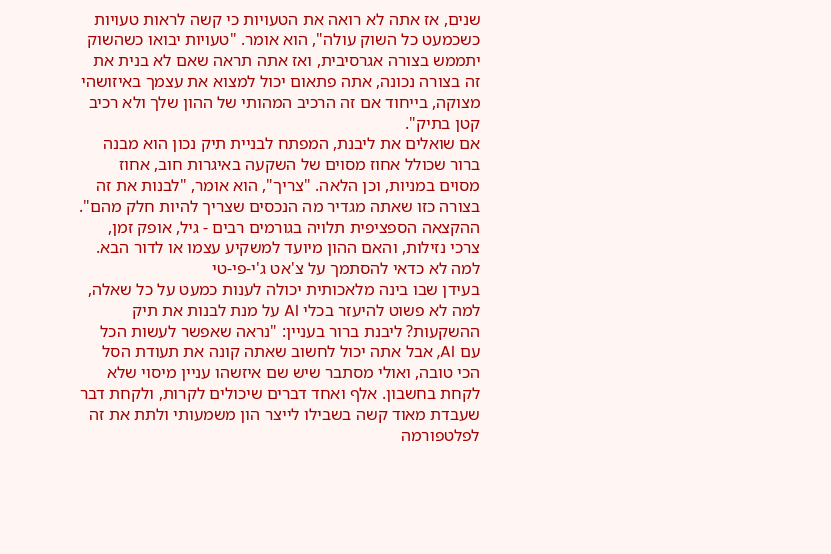שנים, אז אתה לא רואה את הטעויות כי קשה לראות טעויות כשכמעט כל השוק עולה", הוא אומר. "טעויות יבואו כשהשוק יתממש בצורה אגרסיבית, ואז אתה תראה שאם לא בנית את זה בצורה נכונה, אתה פתאום יכול למצוא את עצמך באיזושהי מצוקה, בייחוד אם זה הרכיב המהותי של ההון שלך ולא רכיב קטן בתיק".
אם שואלים את ליבנת, המפתח לבניית תיק נכון הוא מבנה ברור שכולל אחוז מסוים של השקעה באיגרות חוב, אחוז מסוים במניות, וכן הלאה. "צריך", הוא אומר, "לבנות את זה בצורה כזו שאתה מגדיר מה הנכסים שצריך להיות חלק מהם". ההקצאה הספציפית תלויה בגורמים רבים - גיל, אופק זמן, צרכי נזילות, והאם ההון מיועד למשקיע עצמו או לדור הבא.
למה לא כדאי להסתמך על צ'אט ג'י-פי-טי
בעידן שבו בינה מלאכותית יכולה לענות כמעט על כל שאלה, למה לא פשוט להיעזר בכלי AI על מנת לבנות את תיק ההשקעות? ליבנת ברור בעניין: "נראה שאפשר לעשות הכל עם AI, אבל אתה יכול לחשוב שאתה קונה את תעודת הסל הכי טובה, ואולי מסתבר שיש שם איזשהו עניין מיסוי שלא לקחת בחשבון. אלף ואחד דברים שיכולים לקרות, ולקחת דבר שעבדת מאוד קשה בשבילו לייצר הון משמעותי ולתת את זה לפלטפורמה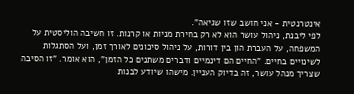אינטרנטית - אני חושב שזו שגיאה".
לפי ליבנת, ניהול עושר הוא לא רק בחירת מניות או קרנות. זו חשיבה הוליסטית על המשפחה, על העברת הון בין דורות, על ניהול סיכונים לאורך זמן, ועל הסתגלות לשינויים בחיים. "החיים הם דינמיים ודברים משתנים כל הזמן", הוא אומר. "זו הסיבה שצריך מנהל עושר, זה בדיוק העניין. מישהו שיודע לבנות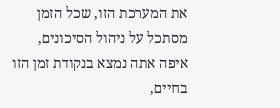את המערכת הזו, שכל הזמן מסתכל על ניהול הסיכונים, איפה אתה נמצא בנקודת זמן הזו בחיים,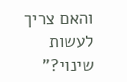והאם צריך לעשות שינוי?"